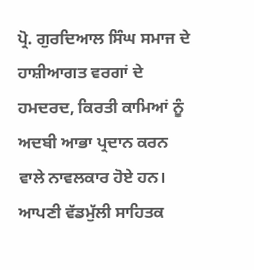ਪ੍ਰੋ. ਗੁਰਦਿਆਲ ਸਿੰਘ ਸਮਾਜ ਦੇ ਹਾਸ਼ੀਆਗਤ ਵਰਗਾਂ ਦੇ ਹਮਦਰਦ, ਕਿਰਤੀ ਕਾਮਿਆਂ ਨੂੰ ਅਦਬੀ ਆਭਾ ਪ੍ਰਦਾਨ ਕਰਨ ਵਾਲੇ ਨਾਵਲਕਾਰ ਹੋਏ ਹਨ। ਆਪਣੀ ਵੱਡਮੁੱਲੀ ਸਾਹਿਤਕ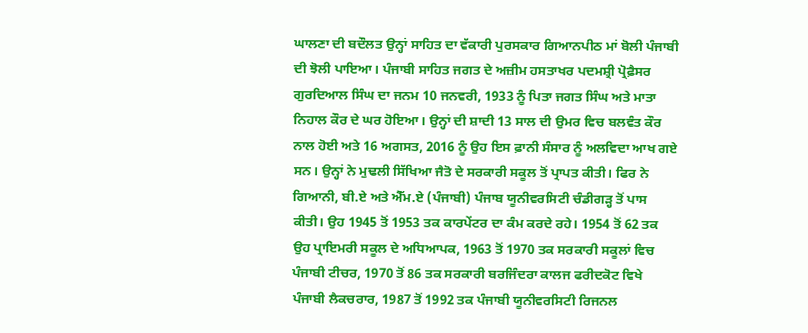ਘਾਲਣਾ ਦੀ ਬਦੌਲਤ ਉਨ੍ਹਾਂ ਸਾਹਿਤ ਦਾ ਵੱਕਾਰੀ ਪੁਰਸਕਾਰ ਗਿਆਨਪੀਠ ਮਾਂ ਬੋਲੀ ਪੰਜਾਬੀ ਦੀ ਝੋਲੀ ਪਾਇਆ। ਪੰਜਾਬੀ ਸਾਹਿਤ ਜਗਤ ਦੇ ਅਜ਼ੀਮ ਹਸਤਾਖਰ ਪਦਮਸ਼੍ਰੀ ਪ੍ਰੋਫ਼ੈਸਰ ਗੁਰਦਿਆਲ ਸਿੰਘ ਦਾ ਜਨਮ 10 ਜਨਵਰੀ, 1933 ਨੂੰ ਪਿਤਾ ਜਗਤ ਸਿੰਘ ਅਤੇ ਮਾਤਾ ਨਿਹਾਲ ਕੌਰ ਦੇ ਘਰ ਹੋਇਆ। ਉਨ੍ਹਾਂ ਦੀ ਸ਼ਾਦੀ 13 ਸਾਲ ਦੀ ਉਮਰ ਵਿਚ ਬਲਵੰਤ ਕੌਰ ਨਾਲ ਹੋਈ ਅਤੇ 16 ਅਗਸਤ, 2016 ਨੂੰ ਉਹ ਇਸ ਫ਼ਾਨੀ ਸੰਸਾਰ ਨੂੰ ਅਲਵਿਦਾ ਆਖ ਗਏ ਸਨ। ਉਨ੍ਹਾਂ ਨੇ ਮੁਢਲੀ ਸਿੱਖਿਆ ਜੈਤੋ ਦੇ ਸਰਕਾਰੀ ਸਕੂਲ ਤੋਂ ਪ੍ਰਾਪਤ ਕੀਤੀ। ਫਿਰ ਨੇ ਗਿਆਨੀ, ਬੀ.ਏ ਅਤੇ ਐੱਮ.ਏ (ਪੰਜਾਬੀ) ਪੰਜਾਬ ਯੂਨੀਵਰਸਿਟੀ ਚੰਡੀਗੜ੍ਹ ਤੋਂ ਪਾਸ ਕੀਤੀ। ਉਹ 1945 ਤੋਂ 1953 ਤਕ ਕਾਰਪੇਂਟਰ ਦਾ ਕੰਮ ਕਰਦੇ ਰਹੇ। 1954 ਤੋਂ 62 ਤਕ ਉਹ ਪ੍ਰਾਇਮਰੀ ਸਕੂਲ ਦੇ ਅਧਿਆਪਕ, 1963 ਤੋਂ 1970 ਤਕ ਸਰਕਾਰੀ ਸਕੂਲਾਂ ਵਿਚ ਪੰਜਾਬੀ ਟੀਚਰ, 1970 ਤੋਂ 86 ਤਕ ਸਰਕਾਰੀ ਬਰਜਿੰਦਰਾ ਕਾਲਜ ਫਰੀਦਕੋਟ ਵਿਖੇ ਪੰਜਾਬੀ ਲੈਕਚਰਾਰ, 1987 ਤੋਂ 1992 ਤਕ ਪੰਜਾਬੀ ਯੂਨੀਵਰਸਿਟੀ ਰਿਜਨਲ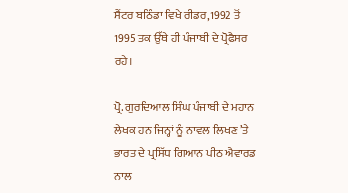ਸੈਂਟਰ ਬਠਿੰਡਾ ਵਿਖੇ ਰੀਡਰ,1992 ਤੋਂ 1995 ਤਕ ਉੱਥੇ ਹੀ ਪੰਜਾਬੀ ਦੇ ਪ੍ਰੋਫੈਸਰ ਰਹੇ।

ਪ੍ਰੋ. ਗੁਰਦਿਆਲ ਸਿੰਘ ਪੰਜਾਬੀ ਦੇ ਮਹਾਨ ਲੇਖਕ ਹਨ ਜਿਨ੍ਹਾਂ ਨੂੰ ਨਾਵਲ ਲਿਖਣ ’ਤੇ ਭਾਰਤ ਦੇ ਪ੍ਰਸਿੱਧ ਗਿਆਨ ਪੀਠ ਐਵਾਰਡ ਨਾਲ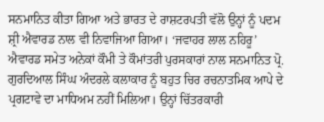ਸਨਮਾਨਿਤ ਕੀਤਾ ਗਿਆ ਅਤੇ ਭਾਰਤ ਦੇ ਰਾਸ਼ਟਰਪਤੀ ਵੱਲੋ ਉਨ੍ਹਾਂ ਨੂੰ ਪਦਮ ਸ਼੍ਰੀ ਐਵਾਰਡ ਨਾਲ ਵੀ ਨਿਵਾਜਿਆ ਗਿਆ। ‘ਜਵਾਹਰ ਲਾਲ ਨਹਿਰੂ’ ਐਵਾਰਡ ਸਮੇਤ ਅਨੇਕਾਂ ਕੌਮੀ ਤੇ ਕੌਮਾਂਤਰੀ ਪੁਰਸਕਾਰਾਂ ਨਾਲ ਸਨਮਾਨਿਤ ਪ੍ਰੋ. ਗੁਰਦਿਆਲ ਸਿੰਘ ਅੰਦਰਲੇ ਕਲਾਕਾਰ ਨੂੰ ਬਹੁਤ ਚਿਰ ਰਚਨਾਤਮਿਕ ਆਪੇ ਦੇ ਪ੍ਰਗਟਾਵੇ ਦਾ ਮਾਧਿਅਮ ਨਹੀਂ ਮਿਲਿਆ। ਉਨ੍ਹਾਂ ਚਿੱਤਰਕਾਰੀ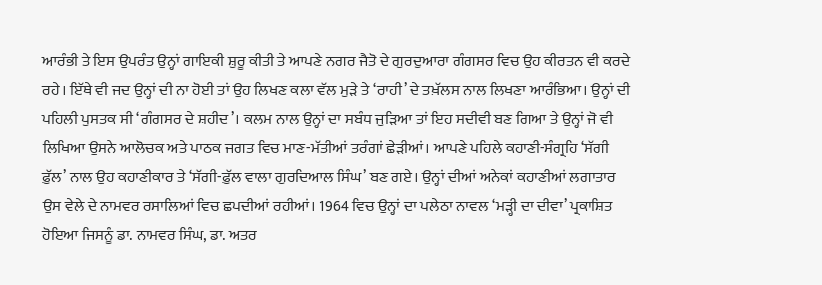ਆਰੰਭੀ ਤੇ ਇਸ ਉਪਰੰਤ ਉਨ੍ਹਾਂ ਗਾਇਕੀ ਸ਼ੁਰੂ ਕੀਤੀ ਤੇ ਆਪਣੇ ਨਗਰ ਜੈਤੋ ਦੇ ਗੁਰਦੁਆਰਾ ਗੰਗਸਰ ਵਿਚ ਉਹ ਕੀਰਤਨ ਵੀ ਕਰਦੇ ਰਹੇ। ਇੱਥੇ ਵੀ ਜਦ ਉਨ੍ਹਾਂ ਦੀ ਨਾ ਹੋਈ ਤਾਂ ਉਹ ਲਿਖਣ ਕਲਾ ਵੱਲ ਮੁੜੇ ਤੇ ‘ਰਾਹੀ’ ਦੇ ਤਖ਼ੱਲਸ ਨਾਲ ਲਿਖਣਾ ਆਰੰਭਿਆ। ਉਨ੍ਹਾਂ ਦੀ ਪਹਿਲੀ ਪੁਸਤਕ ਸੀ ‘ਗੰਗਸਰ ਦੇ ਸ਼ਹੀਦ’। ਕਲਮ ਨਾਲ ਉਨ੍ਹਾਂ ਦਾ ਸਬੰਧ ਜੁੜਿਆ ਤਾਂ ਇਹ ਸਦੀਵੀ ਬਣ ਗਿਆ ਤੇ ਉਨ੍ਹਾਂ ਜੋ ਵੀ ਲਿਖਿਆ ਉਸਨੇ ਆਲੋਚਕ ਅਤੇ ਪਾਠਕ ਜਗਤ ਵਿਚ ਮਾਣ-ਮੱਤੀਆਂ ਤਰੰਗਾਂ ਛੇੜੀਆਂ। ਆਪਣੇ ਪਹਿਲੇ ਕਹਾਣੀ-ਸੰਗ੍ਰਹਿ ‘ਸੱਗੀ ਫ਼ੁੱਲ’ ਨਾਲ ਉਹ ਕਹਾਣੀਕਾਰ ਤੇ ‘ਸੱਗੀ-ਫ਼ੁੱਲ ਵਾਲਾ ਗੁਰਦਿਆਲ ਸਿੰਘ’ ਬਣ ਗਏ। ਉਨ੍ਹਾਂ ਦੀਆਂ ਅਨੇਕਾਂ ਕਹਾਣੀਆਂ ਲਗਾਤਾਰ ਉਸ ਵੇਲੇ ਦੇ ਨਾਮਵਰ ਰਸਾਲਿਆਂ ਵਿਚ ਛਪਦੀਆਂ ਰਹੀਆਂ। 1964 ਵਿਚ ਉਨ੍ਹਾਂ ਦਾ ਪਲੇਠਾ ਨਾਵਲ ‘ਮੜ੍ਹੀ ਦਾ ਦੀਵਾ’ ਪ੍ਰਕਾਸ਼ਿਤ ਹੋਇਆ ਜਿਸਨੂੰ ਡਾ. ਨਾਮਵਰ ਸਿੰਘ, ਡਾ. ਅਤਰ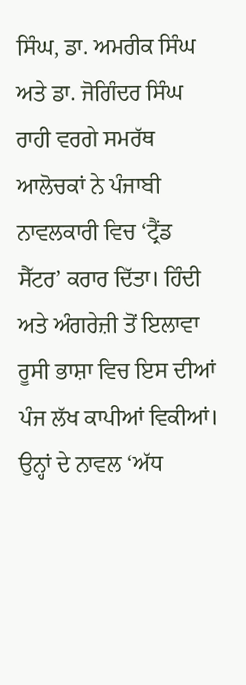ਸਿੰਘ, ਡਾ. ਅਮਰੀਕ ਸਿੰਘ ਅਤੇ ਡਾ. ਜੋਗਿੰਦਰ ਸਿੰਘ ਰਾਹੀ ਵਰਗੇ ਸਮਰੱਥ ਆਲੋਚਕਾਂ ਨੇ ਪੰਜਾਬੀ ਨਾਵਲਕਾਰੀ ਵਿਚ ‘ਟ੍ਰੈਂਡ ਸੈੱਟਰ’ ਕਰਾਰ ਦਿੱਤਾ। ਹਿੰਦੀ ਅਤੇ ਅੰਗਰੇਜ਼ੀ ਤੋਂ ਇਲਾਵਾ ਰੂਸੀ ਭਾਸ਼ਾ ਵਿਚ ਇਸ ਦੀਆਂ ਪੰਜ ਲੱਖ ਕਾਪੀਆਂ ਵਿਕੀਆਂ। ਉਨ੍ਹਾਂ ਦੇ ਨਾਵਲ ‘ਅੱਧ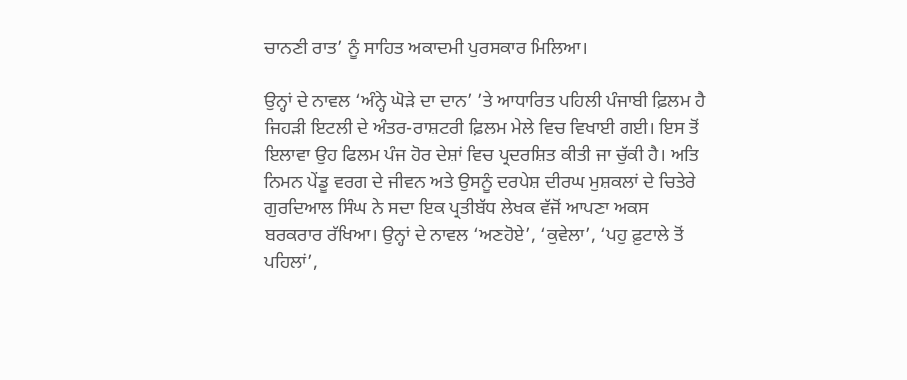ਚਾਨਣੀ ਰਾਤ’ ਨੂੰ ਸਾਹਿਤ ਅਕਾਦਮੀ ਪੁਰਸਕਾਰ ਮਿਲਿਆ।

ਉਨ੍ਹਾਂ ਦੇ ਨਾਵਲ ‘ਅੰਨ੍ਹੇ ਘੋੜੇ ਦਾ ਦਾਨ’ ’ਤੇ ਆਧਾਰਿਤ ਪਹਿਲੀ ਪੰਜਾਬੀ ਫ਼ਿਲਮ ਹੈ ਜਿਹੜੀ ਇਟਲੀ ਦੇ ਅੰਤਰ-ਰਾਸ਼ਟਰੀ ਫ਼ਿਲਮ ਮੇਲੇ ਵਿਚ ਵਿਖਾਈ ਗਈ। ਇਸ ਤੋਂ ਇਲਾਵਾ ਉਹ ਫਿਲਮ ਪੰਜ ਹੋਰ ਦੇਸ਼ਾਂ ਵਿਚ ਪ੍ਰਦਰਸ਼ਿਤ ਕੀਤੀ ਜਾ ਚੁੱਕੀ ਹੈ। ਅਤਿ ਨਿਮਨ ਪੇਂਡੂ ਵਰਗ ਦੇ ਜੀਵਨ ਅਤੇ ਉਸਨੂੰ ਦਰਪੇਸ਼ ਦੀਰਘ ਮੁਸ਼ਕਲਾਂ ਦੇ ਚਿਤੇਰੇ ਗੁਰਦਿਆਲ ਸਿੰਘ ਨੇ ਸਦਾ ਇਕ ਪ੍ਰਤੀਬੱਧ ਲੇਖਕ ਵੱਜੋਂ ਆਪਣਾ ਅਕਸ ਬਰਕਰਾਰ ਰੱਖਿਆ। ਉਨ੍ਹਾਂ ਦੇ ਨਾਵਲ ‘ਅਣਹੋਏ’, ‘ਕੁਵੇਲਾ’, ‘ਪਹੁ ਫ਼ੁਟਾਲੇ ਤੋਂ ਪਹਿਲਾਂ’,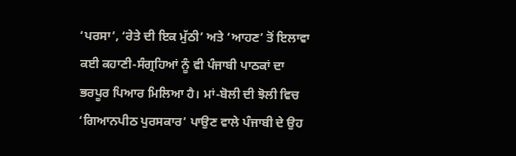‘ਪਰਸਾ’, ‘ਰੇਤੇ ਦੀ ਇਕ ਮੁੱਠੀ’ ਅਤੇ ‘ਆਹਣ’ ਤੋਂ ਇਲਾਵਾ ਕਈ ਕਹਾਣੀ-ਸੰਗ੍ਰਹਿਆਂ ਨੂੰ ਵੀ ਪੰਜਾਬੀ ਪਾਠਕਾਂ ਦਾ ਭਰਪੂਰ ਪਿਆਰ ਮਿਲਿਆ ਹੈ। ਮਾਂ-ਬੋਲੀ ਦੀ ਝੋਲੀ ਵਿਚ ‘ਗਿਆਨਪੀਠ ਪੁਰਸਕਾਰ’ ਪਾਉਣ ਵਾਲੇ ਪੰਜਾਬੀ ਦੇ ਉਹ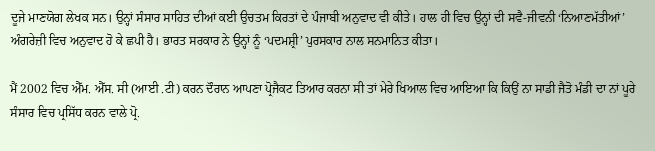ਦੂਜੇ ਮਾਣਯੋਗ ਲੇਖਕ ਸਨ। ਉਨ੍ਹਾਂ ਸੰਸਾਰ ਸਾਹਿਤ ਦੀਆਂ ਕਈ ਉਚਤਮ ਕਿਰਤਾਂ ਦੇ ਪੰਜਾਬੀ ਅਨੁਵਾਦ ਵੀ ਕੀਤੇ। ਹਾਲ ਹੀ ਵਿਚ ਉਨ੍ਹਾਂ ਦੀ ਸਵੈ-ਜੀਵਨੀ ‘ਨਿਆਣਮੱਤੀਆਂ’ ਅੰਗਰੇਜ਼ੀ ਵਿਚ ਅਨੁਵਾਦ ਹੋ ਕੇ ਛਪੀ ਹੈ। ਭਾਰਤ ਸਰਕਾਰ ਨੇ ਉਨ੍ਹਾਂ ਨੂੰ ‘ਪਦਮਸ਼੍ਰੀ’ ਪੁਰਸਕਾਰ ਨਾਲ ਸਨਮਾਨਿਤ ਕੀਤਾ।

ਮੈਂ 2002 ਵਿਚ ਐੱਮ. ਐੱਸ. ਸੀ (ਆਈ .ਟੀ) ਕਰਨ ਦੌਰਾਨ ਆਪਣਾ ਪ੍ਰੋਜੈਕਟ ਤਿਆਰ ਕਰਨਾ ਸੀ ਤਾਂ ਮੇਰੇ ਖਿਆਲ ਵਿਚ ਆਇਆ ਕਿ ਕਿਉਂ ਨਾ ਸਾਡੀ ਜੈਤੋ ਮੰਡੀ ਦਾ ਨਾਂ ਪੂਰੇ ਸੰਸਾਰ ਵਿਚ ਪ੍ਰਸਿੱਧ ਕਰਨ ਵਾਲੇ ਪ੍ਰੋ.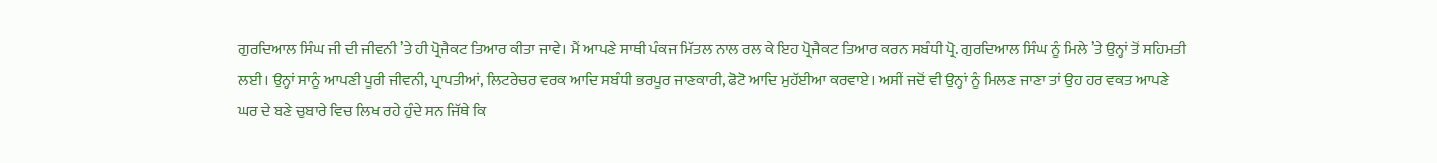ਗੁਰਦਿਆਲ ਸਿੰਘ ਜੀ ਦੀ ਜੀਵਨੀ ’ਤੇ ਹੀ ਪ੍ਰੋਜੈਕਟ ਤਿਆਰ ਕੀਤਾ ਜਾਵੇ। ਮੈਂ ਆਪਣੇ ਸਾਥੀ ਪੰਕਜ ਮਿੱਤਲ ਨਾਲ ਰਲ ਕੇ ਇਹ ਪ੍ਰੋਜੈਕਟ ਤਿਆਰ ਕਰਨ ਸਬੰਧੀ ਪ੍ਰੋ. ਗੁਰਦਿਆਲ ਸਿੰਘ ਨੂੰ ਮਿਲੇ ’ਤੇ ਉਨ੍ਹਾਂ ਤੋਂ ਸਹਿਮਤੀ ਲਈ। ਉਨ੍ਹਾਂ ਸਾਨੂੰ ਆਪਣੀ ਪੂਰੀ ਜੀਵਨੀ, ਪ੍ਰਾਪਤੀਆਂ, ਲਿਟਰੇਚਰ ਵਰਕ ਆਦਿ ਸਬੰਧੀ ਭਰਪੂਰ ਜਾਣਕਾਰੀ, ਫੋਟੋ ਆਦਿ ਮੁਹੱਈਆ ਕਰਵਾਏ। ਅਸੀਂ ਜਦੋਂ ਵੀ ਉਨ੍ਹਾਂ ਨੂੰ ਮਿਲਣ ਜਾਣਾ ਤਾਂ ਉਹ ਹਰ ਵਕਤ ਆਪਣੇ ਘਰ ਦੇ ਬਣੇ ਚੁਬਾਰੇ ਵਿਚ ਲਿਖ ਰਹੇ ਹੁੰਦੇ ਸਨ ਜਿੱਥੇ ਕਿ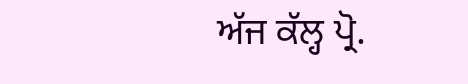ਅੱਜ ਕੱਲ੍ਹ ਪ੍ਰੋ.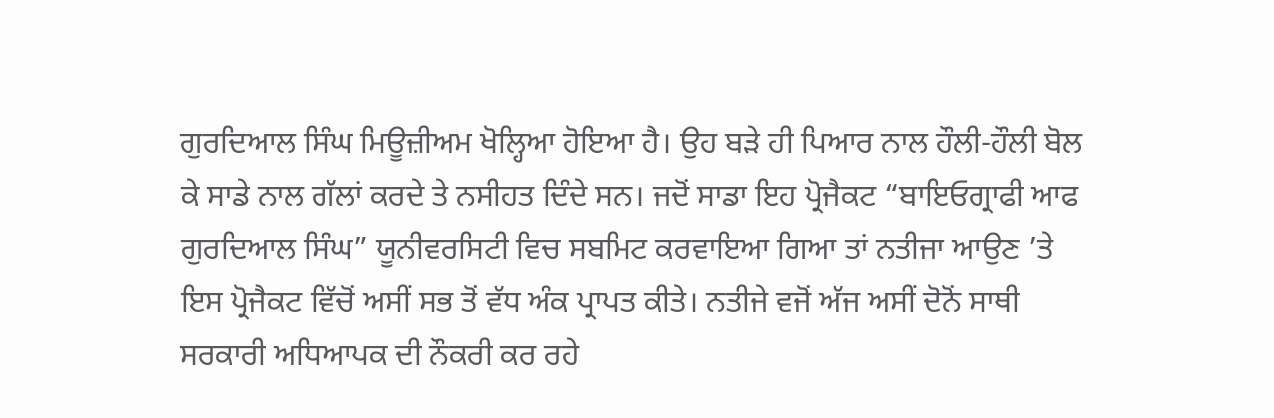ਗੁਰਦਿਆਲ ਸਿੰਘ ਮਿਊਜ਼ੀਅਮ ਖੋਲ੍ਹਿਆ ਹੋਇਆ ਹੈ। ਉਹ ਬੜੇ ਹੀ ਪਿਆਰ ਨਾਲ ਹੌਲੀ-ਹੌਲੀ ਬੋਲ ਕੇ ਸਾਡੇ ਨਾਲ ਗੱਲਾਂ ਕਰਦੇ ਤੇ ਨਸੀਹਤ ਦਿੰਦੇ ਸਨ। ਜਦੋਂ ਸਾਡਾ ਇਹ ਪ੍ਰੋਜੈਕਟ “ਬਾਇਓਗ੍ਰਾਫੀ ਆਫ ਗੁਰਦਿਆਲ ਸਿੰਘ” ਯੂਨੀਵਰਸਿਟੀ ਵਿਚ ਸਬਮਿਟ ਕਰਵਾਇਆ ਗਿਆ ਤਾਂ ਨਤੀਜਾ ਆਉਣ ’ਤੇ ਇਸ ਪ੍ਰੋਜੈਕਟ ਵਿੱਚੋਂ ਅਸੀਂ ਸਭ ਤੋਂ ਵੱਧ ਅੰਕ ਪ੍ਰਾਪਤ ਕੀਤੇ। ਨਤੀਜੇ ਵਜੋਂ ਅੱਜ ਅਸੀਂ ਦੋਨੋਂ ਸਾਥੀ ਸਰਕਾਰੀ ਅਧਿਆਪਕ ਦੀ ਨੌਕਰੀ ਕਰ ਰਹੇ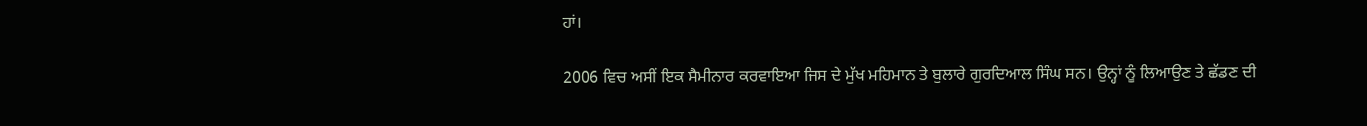ਹਾਂ।

2006 ਵਿਚ ਅਸੀਂ ਇਕ ਸੈਮੀਨਾਰ ਕਰਵਾਇਆ ਜਿਸ ਦੇ ਮੁੱਖ ਮਹਿਮਾਨ ਤੇ ਬੁਲਾਰੇ ਗੁਰਦਿਆਲ ਸਿੰਘ ਸਨ। ਉਨ੍ਹਾਂ ਨੂੰ ਲਿਆਉਣ ਤੇ ਛੱਡਣ ਦੀ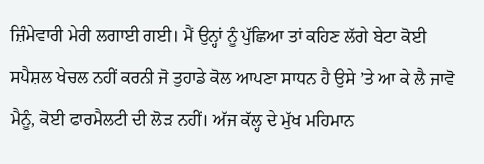ਜ਼ਿੰਮੇਵਾਰੀ ਮੇਰੀ ਲਗਾਈ ਗਈ। ਮੈਂ ਉਨ੍ਹਾਂ ਨੂੰ ਪੁੱਛਿਆ ਤਾਂ ਕਹਿਣ ਲੱਗੇ ਬੇਟਾ ਕੋਈ ਸਪੈਸ਼ਲ ਖੇਚਲ ਨਹੀਂ ਕਰਨੀ ਜੋ ਤੁਹਾਡੇ ਕੋਲ ਆਪਣਾ ਸਾਧਨ ਹੈ ਉਸੇ ’ਤੇ ਆ ਕੇ ਲੈ ਜਾਵੋ ਮੈਨੂੰ, ਕੋਈ ਫਾਰਮੈਲਟੀ ਦੀ ਲੋੜ ਨਹੀਂ। ਅੱਜ ਕੱਲ੍ਹ ਦੇ ਮੁੱਖ ਮਹਿਮਾਨ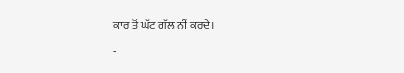ਕਾਰ ਤੋਂ ਘੱਟ ਗੱਲ ਨੀਂ ਕਰਦੇ।

-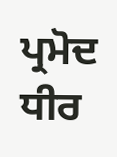ਪ੍ਰਮੋਦ ਧੀਰ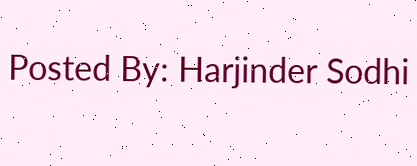Posted By: Harjinder Sodhi